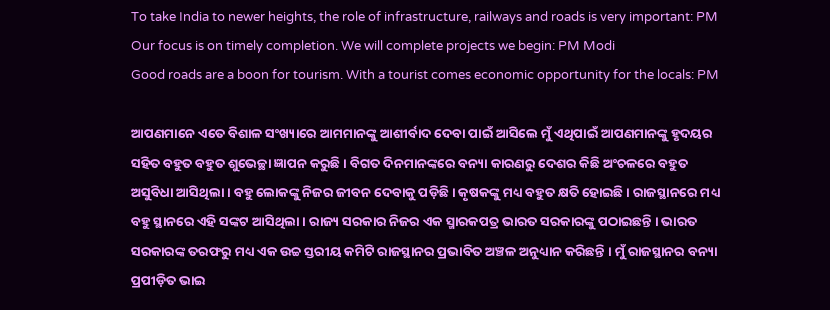To take India to newer heights, the role of infrastructure, railways and roads is very important: PM
Our focus is on timely completion. We will complete projects we begin: PM Modi
Good roads are a boon for tourism. With a tourist comes economic opportunity for the locals: PM

ଆପଣମାନେ ଏତେ ବିଶାଳ ସଂଖ୍ୟାରେ ଆମମାନଙ୍କୁ ଆଶୀର୍ବାଦ ଦେବା ପାଇଁ ଆସିଲେ ମୁଁ ଏଥିପାଇଁ ଆପଣମାନଙ୍କୁ ହୃଦୟର ସହିତ ବହୁତ ବହୁତ ଶୁଭେଚ୍ଛା ଜ୍ଞାପନ କରୁଛି । ବିଗତ ଦିନମାନଙ୍କରେ ବନ୍ୟା କାରଣରୁ ଦେଶର କିଛି ଅଂଚଳରେ ବହୁତ ଅସୁବିଧା ଆସିଥିଲା । ବହୁ ଲୋକଙ୍କୁ ନିଜର ଜୀବନ ଦେବାକୁ ପଡ଼ିଛି । କୃଷକଙ୍କୁ ମଧ୍ୟ ବହୁତ କ୍ଷତି ହୋଇଛି । ରାଜସ୍ଥାନରେ ମଧ୍ୟ ବହୁ ସ୍ଥାନରେ ଏହି ସଙ୍କଟ ଆସିଥିଲା । ରାଜ୍ୟ ସରକାର ନିଜର ଏକ ସ୍ମାରକପତ୍ର ଭାରତ ସରକାରଙ୍କୁ ପଠାଇଛନ୍ତି । ଭାରତ ସରକାରଙ୍କ ତରଫରୁ ମଧ୍ୟ ଏକ ଉଚ୍ଚ ସ୍ତରୀୟ କମିଟି ରାଜସ୍ଥାନର ପ୍ରଭାବିତ ଅଞ୍ଚଳ ଅନୁଧ୍ୟାନ କରିଛନ୍ତି । ମୁଁ ରାଜସ୍ଥାନର ବନ୍ୟା ପ୍ରପୀଡ଼ିତ ଭାଇ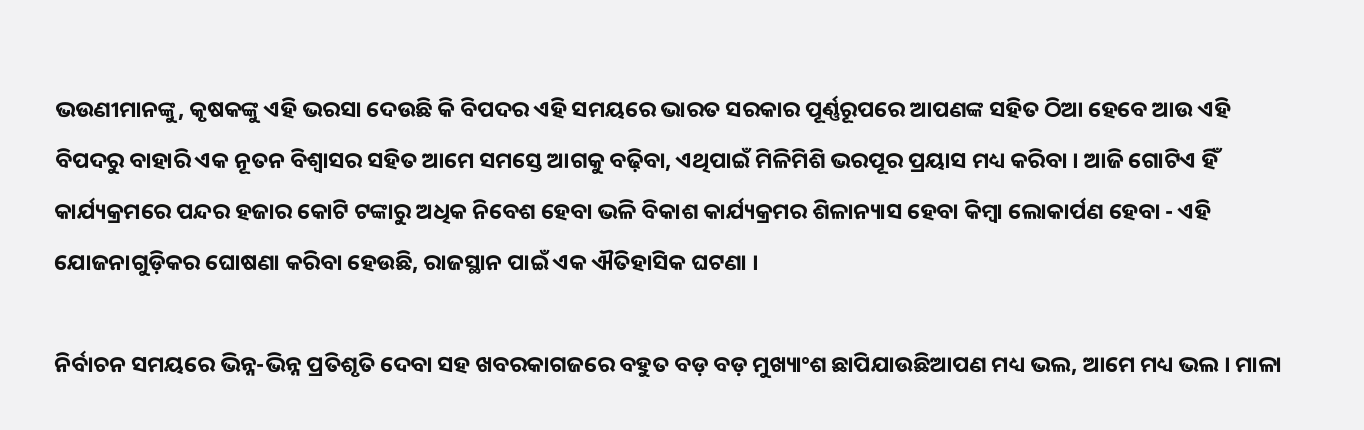ଭଉଣୀମାନଙ୍କୁ, କୃଷକଙ୍କୁ ଏହି ଭରସା ଦେଉଛି କି ବିପଦର ଏହି ସମୟରେ ଭାରତ ସରକାର ପୂର୍ଣ୍ଣରୂପରେ ଆପଣଙ୍କ ସହିତ ଠିଆ ହେବେ ଆଉ ଏହି ବିପଦରୁ ବାହାରି ଏକ ନୂତନ ବିଶ୍ୱାସର ସହିତ ଆମେ ସମସ୍ତେ ଆଗକୁ ବଢ଼ିବା, ଏଥିପାଇଁ ମିଳିମିଶି ଭରପୂର ପ୍ରୟାସ ମଧ୍ୟ କରିବା । ଆଜି ଗୋଟିଏ ହିଁ କାର୍ଯ୍ୟକ୍ରମରେ ପନ୍ଦର ହଜାର କୋଟି ଟଙ୍କାରୁ ଅଧିକ ନିବେଶ ହେବା ଭଳି ବିକାଶ କାର୍ଯ୍ୟକ୍ରମର ଶିଳାନ୍ୟାସ ହେବା କିମ୍ବା ଲୋକାର୍ପଣ ହେବା - ଏହି ଯୋଜନାଗୁଡ଼ିକର ଘୋଷଣା କରିବା ହେଉଛି, ରାଜସ୍ଥାନ ପାଇଁ ଏକ ଐତିହାସିକ ଘଟଣା ।

ନିର୍ବାଚନ ସମୟରେ ଭିନ୍ନ-ଭିନ୍ନ ପ୍ରତିଶୃତି ଦେବା ସହ ଖବରକାଗଜରେ ବହୁତ ବଡ଼ ବଡ଼ ମୁଖ୍ୟାଂଶ ଛାପିଯାଉଛିଆପଣ ମଧ୍ୟ ଭଲ, ଆମେ ମଧ୍ୟ ଭଲ । ମାଳା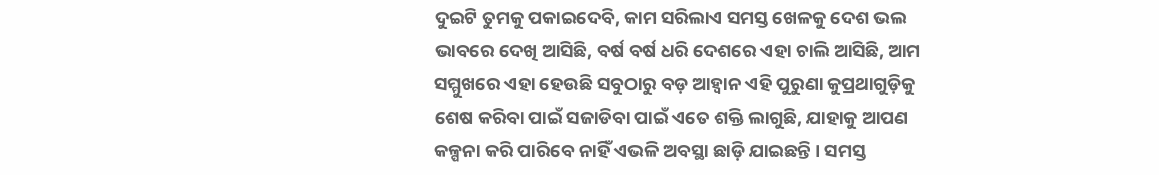ଦୁଇଟି ତୁମକୁ ପକାଇଦେବି, କାମ ସରିଲାଏ ସମସ୍ତ ଖେଳକୁ ଦେଶ ଭଲ ଭାବରେ ଦେଖି ଆସିଛି, ବର୍ଷ ବର୍ଷ ଧରି ଦେଶରେ ଏହା ଚାଲି ଆସିଛି, ଆମ ସମ୍ମୁଖରେ ଏହା ହେଉଛି ସବୁଠାରୁ ବଡ଼ ଆହ୍ୱାନ ଏହି ପୁରୁଣା କୁପ୍ରଥାଗୁଡ଼ିକୁ ଶେଷ କରିବା ପାଇଁ ସଜାଡିବା ପାଇଁ ଏତେ ଶକ୍ତି ଲାଗୁଛି, ଯାହାକୁ ଆପଣ କଳ୍ପନା କରି ପାରିବେ ନାହିଁ ଏଭଳି ଅବସ୍ଥା ଛାଡ଼ି ଯାଇଛନ୍ତି । ସମସ୍ତ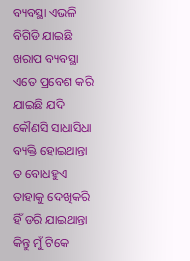ବ୍ୟବସ୍ଥା ଏଭଳି ବିଗିଡି ଯାଇଛି ଖରାପ ବ୍ୟବସ୍ଥା ଏତେ ପ୍ରବେଶ କରି ଯାଇଛି ଯଦି କୌଣସି ସାଧାସିଧା ବ୍ୟକ୍ତି ହୋଇଥାନ୍ତା ତ ବୋଧହୁଏ ତାହାକୁ ଦେଖିକରି ହିଁ ଡରି ଯାଇଥାନ୍ତା କିନ୍ତୁ ମୁଁ ଟିକେ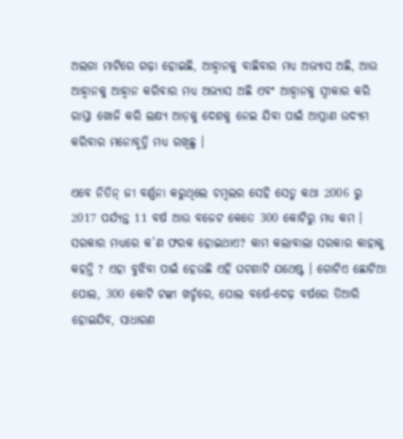ଅଲଗା ମାଟିରେ ଗଢ଼ା ହୋଇଛି, ଆହ୍ୱାନକୁ ବାଛିବାର ମଧ୍ୟ ଅଭ୍ୟାସ ଅଛି, ଆଉ ଆହ୍ୱାନକୁ ଆହ୍ୱାନ କରିବାର ମଧ୍ୟ ଅଭ୍ୟାସ ଅଛି ଏବଂ ଆହ୍ୱାନକୁ ସ୍ୱୀକାର କରି ରାସ୍ତା ଖୋଜି କରି ଲକ୍ଷ୍ୟ ଆଡ଼କୁ ଦେଶକୁ ନେଇ ଯିବା ପାଇଁ ଆପ୍ରାଣ ଉଦ୍ୟମ କରିବାର ମନୋବୃତ୍ତି ମଧ୍ୟ ରଖିଛୁ ।

ଏବେ ନିତିନ୍ ଜୀ ବର୍ଣ୍ଣନା କରୁଥିଲେ ଚମ୍ବଲର ସେହି ସେତୁ କଥା 2006 ରୁ 2017 ପର୍ଯ୍ୟନ୍ତ 11 ବର୍ଷ ଆଉ ବଜେଟ କେତେ 300 କୋଟିରୁ ମଧ୍ୟ କମ । ସରକାର ମଧ୍ୟରେ କ’ଣ ଫରକ ହୋଇଥାଏ? କାମ କଲାବାଲା ସରକାର କାହାକୁ କହନ୍ତି ? ଏହା ବୁଝିବା ପାଇଁ ହେଉଛି ଏହି ଘଟଣାଟି ଯଥେଷ୍ଟ । ଗୋଟିଏ ଛୋଟିଆ ପୋଲ, 300 କୋଟି ଟଙ୍କା ଖର୍ଚ୍ଚରେ, ପୋଲ ବର୍ଷେ-ଦେଢ଼ ବର୍ଷରେ ତିଆରି ହୋଇଯିବ, ସାଧାରଣ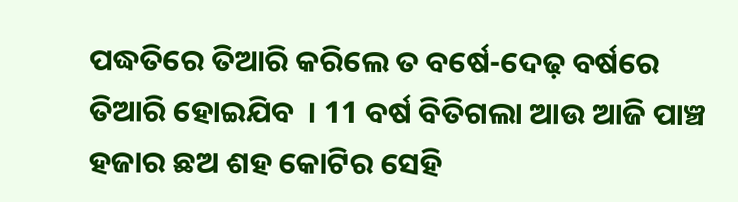ପଦ୍ଧତିରେ ତିଆରି କରିଲେ ତ ବର୍ଷେ-ଦେଢ଼ ବର୍ଷରେ ତିଆରି ହୋଇଯିବ  । 11 ବର୍ଷ ବିତିଗଲା ଆଉ ଆଜି ପାଞ୍ଚ ହଜାର ଛଅ ଶହ କୋଟିର ସେହି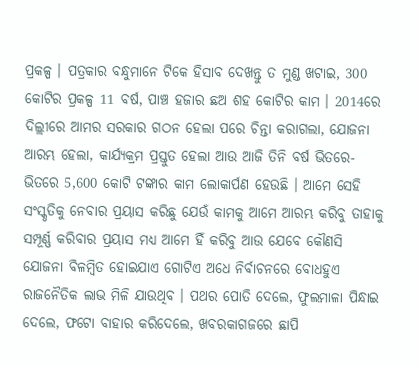ପ୍ରକଳ୍ପ । ପତ୍ରକାର ବନ୍ଧୁମାନେ ଟିକେ ହିସାବ ଦେଖନ୍ତୁ ତ ମୁଣ୍ଡ ଖଟାଇ, 300 କୋଟିର ପ୍ରକଳ୍ପ 11 ବର୍ଷ, ପାଞ୍ଚ ହଜାର ଛଅ ଶହ କୋଟିର କାମ । 2014ରେ ଦିଲ୍ଲୀରେ ଆମର ସରକାର ଗଠନ ହେଲା ପରେ ଚିନ୍ତା କରାଗଲା, ଯୋଜନା ଆରମ୍ଭ ହେଲା, କାର୍ଯ୍ୟକ୍ରମ ପ୍ରସ୍ତୁତ ହେଲା ଆଉ ଆଜି ତିନି ବର୍ଷ ଭିତରେ-ଭିତରେ 5,600 କୋଟି ଟଙ୍କାର କାମ ଲୋକାର୍ପଣ ହେଉଛି । ଆମେ ସେହି ସଂସ୍କୃତିକୁ ନେବାର ପ୍ରୟାସ କରିଛୁ ଯେଉଁ କାମକୁ ଆମେ ଆରମ୍ଭ କରିବୁ ତାହାକୁ ସମ୍ପୂର୍ଣ୍ଣ କରିବାର ପ୍ରୟାସ ମଧ୍ୟ ଆମେ ହିଁ କରିବୁ ଆଉ ଯେବେ କୌଣସି ଯୋଜନା ବିଳମ୍ବିତ ହୋଇଯାଏ ଗୋଟିଏ ଅଧେ ନିର୍ବାଚନରେ ବୋଧହୁଏ ରାଜନୈତିକ ଲାଭ ମିଳି ଯାଉଥିବ । ପଥର ପୋତି ଦେଲେ, ଫୁଲମାଳା ପିନ୍ଧାଇ ଦେଲେ, ଫଟୋ ବାହାର କରିଦେଲେ, ଖବରକାଗଜରେ ଛାପି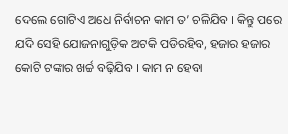ଦେଲେ ଗୋଟିଏ ଅଧେ ନିର୍ବାଚନ କାମ ତ’ ଚଳିଯିବ । କିନ୍ତୁ ପରେ ଯଦି ସେହି ଯୋଜନାଗୁଡ଼ିକ ଅଟକି ପଡିରହିବ, ହଜାର ହଜାର କୋଟି ଟଙ୍କାର ଖର୍ଚ୍ଚ ବଢ଼ିଯିବ । କାମ ନ ହେବା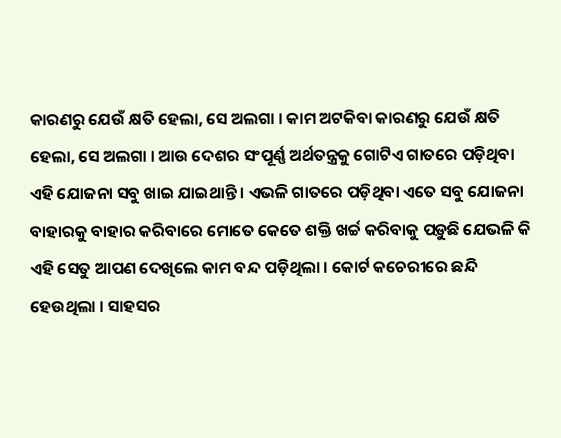କାରଣରୁ ଯେଉଁ କ୍ଷତି ହେଲା, ସେ ଅଲଗା । କାମ ଅଟକିବା କାରଣରୁ ଯେଉଁ କ୍ଷତି ହେଲା, ସେ ଅଲଗା । ଆଉ ଦେଶର ସଂପୂର୍ଣ୍ଣ ଅର୍ଥତନ୍ତ୍ରକୁ ଗୋଟିଏ ଗାତରେ ପଡ଼ିଥିବା ଏହି ଯୋଜନା ସବୁ ଖାଇ ଯାଇଥାନ୍ତି । ଏଭଳି ଗାତରେ ପଡ଼ିଥିବା ଏତେ ସବୁ ଯୋଜନା ବାହାରକୁ ବାହାର କରିବାରେ ମୋତେ କେତେ ଶକ୍ତି ଖର୍ଚ୍ଚ କରିବାକୁ ପଡ଼ୁଛି ଯେଭଳି କି ଏହି ସେତୁ ଆପଣ ଦେଖିଲେ କାମ ବନ୍ଦ ପଡ଼ିଥିଲା । କୋର୍ଟ କଚେରୀରେ ଛନ୍ଦି ହେଉଥିଲା । ସାହସର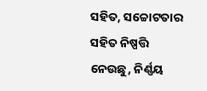ସହିତ, ସଚ୍ଚୋଟତାର ସହିତ ନିଷ୍ପତ୍ତି ନେଉଛୁ, ନିର୍ଣ୍ଣୟ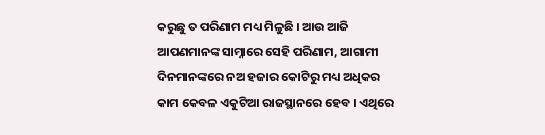କରୁଛୁ ତ ପରିଣାମ ମଧ୍ୟ ମିଳୁଛି । ଆଉ ଆଜି ଆପଣମାନଙ୍କ ସାମ୍ନାରେ ସେହି ପରିଣାମ, ଆଗାମୀ ଦିନମାନଙ୍କରେ ନଅ ହଜାର କୋଟିରୁ ମଧ୍ୟ ଅଧିକର କାମ କେବଳ ଏକୁଟିଆ ରାଜସ୍ଥାନରେ ହେବ । ଏଥିରେ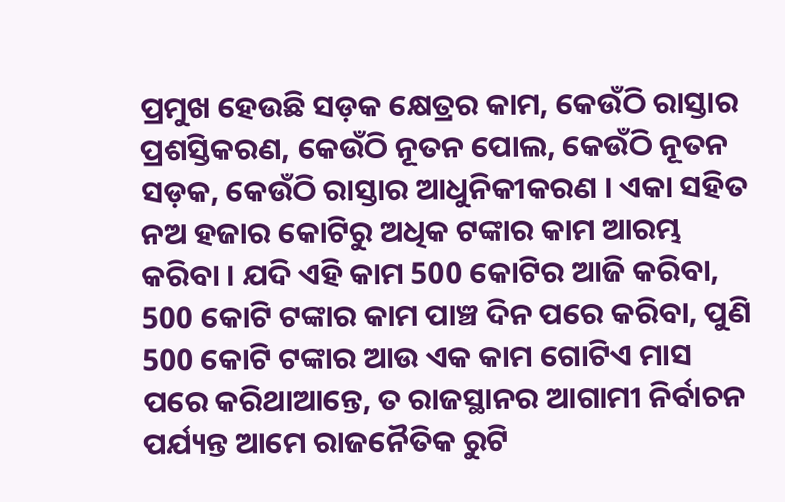ପ୍ରମୁଖ ହେଉଛି ସଡ଼କ କ୍ଷେତ୍ରର କାମ, କେଉଁଠି ରାସ୍ତାର ପ୍ରଶସ୍ତିକରଣ, କେଉଁଠି ନୂତନ ପୋଲ, କେଉଁଠି ନୂତନ ସଡ଼କ, କେଉଁଠି ରାସ୍ତାର ଆଧୁନିକୀକରଣ । ଏକା ସହିତ ନଅ ହଜାର କୋଟିରୁ ଅଧିକ ଟଙ୍କାର କାମ ଆରମ୍ଭ କରିବା । ଯଦି ଏହି କାମ 500 କୋଟିର ଆଜି କରିବା, 500 କୋଟି ଟଙ୍କାର କାମ ପାଞ୍ଚ ଦିନ ପରେ କରିବା, ପୁଣି 500 କୋଟି ଟଙ୍କାର ଆଉ ଏକ କାମ ଗୋଟିଏ ମାସ ପରେ କରିଥାଆନ୍ତେ, ତ ରାଜସ୍ଥାନର ଆଗାମୀ ନିର୍ବାଚନ ପର୍ଯ୍ୟନ୍ତ ଆମେ ରାଜନୈତିକ ରୁଟି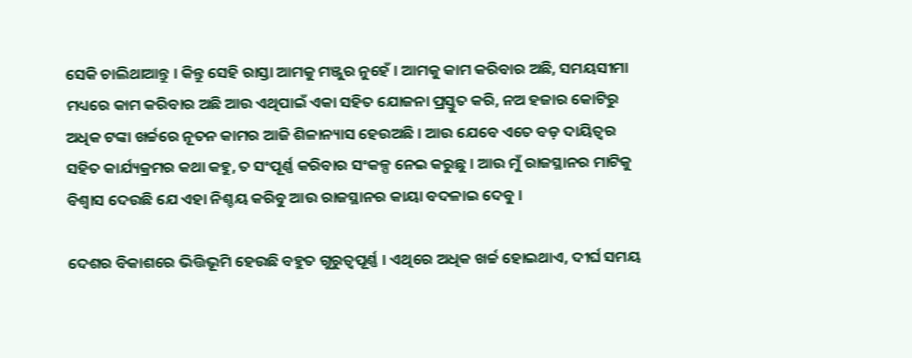ସେକି ଚାଲିଥାଆନ୍ତୁ । କିନ୍ତୁ ସେହି ରାସ୍ତା ଆମକୁ ମଞ୍ଜୁର ନୁହେଁ । ଆମକୁ କାମ କରିବାର ଅଛି, ସମୟସୀମା ମଧ୍ୟରେ କାମ କରିବାର ଅଛି ଆଉ ଏଥିପାଇଁ ଏକା ସହିତ ଯୋଜନା ପ୍ରସ୍ତୁତ କରି, ନଅ ହଜାର କୋଟିରୁ ଅଧିକ ଟଙ୍କା ଖର୍ଚ୍ଚରେ ନୂତନ କାମର ଆଜି ଶିଳାନ୍ୟାସ ହେଉଅଛି । ଆଉ ଯେବେ ଏତେ ବଡ଼ ଦାୟିତ୍ୱର ସହିତ କାର୍ଯ୍ୟକ୍ରମର କଥା କହୁ, ତ ସଂପୂର୍ଣ୍ଣ କରିବାର ସଂକଳ୍ପ ନେଇ କରୁଛୁ । ଆଉ ମୁଁ ରାଜସ୍ଥାନର ମାଟିକୁ ବିଶ୍ୱାସ ଦେଉଛି ଯେ ଏହା ନିଶ୍ଚୟ କରିବୁ ଆଉ ରାଜସ୍ଥାନର କାୟା ବଦଳାଇ ଦେବୁ ।

ଦେଶର ବିକାଶରେ ଭିତ୍ତିଭୂମି ହେଉଛି ବହୁତ ଗୁରୁତ୍ୱପୂର୍ଣ୍ଣ । ଏଥିରେ ଅଧିକ ଖର୍ଚ୍ଚ ହୋଇଥାଏ, ଦୀର୍ଘ ସମୟ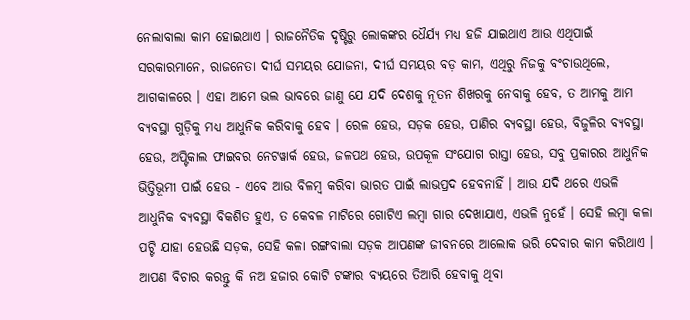ନେଲାବାଲା କାମ ହୋଇଥାଏ । ରାଜନୈତିକ ଦୃଷ୍ଟିରୁ ଲୋକଙ୍କର ଧୈର୍ଯ୍ୟ ମଧ୍ୟ ହଜି ଯାଇଥାଏ ଆଉ ଏଥିପାଇଁ ସରକାରମାନେ, ରାଜନେତା ଦୀର୍ଘ ସମୟର ଯୋଜନା, ଦୀର୍ଘ ସମୟର ବଡ଼ କାମ, ଏଥିରୁ ନିଜକୁ ବଂଚାଉଥିଲେ, ଆଗକାଳରେ । ଏହା ଆମେ ଭଲ ଭାବରେ ଜାଣୁ ଯେ ଯଦି ଦେଶକୁ ନୂତନ ଶିଖରକୁ ନେବାକୁ ହେବ, ତ ଆମକୁ ଆମ ବ୍ୟବସ୍ଥା ଗୁଡ଼ିକୁ ମଧ୍ୟ ଆଧୁନିକ କରିବାକୁ ହେବ । ରେଳ ହେଉ, ସଡ଼କ ହେଉ, ପାଣିର ବ୍ୟବସ୍ଥା ହେଉ, ବିଜୁଳିର ବ୍ୟବସ୍ଥା ହେଉ, ଅପ୍ଟିକାଲ ଫାଇବର ନେଟୱାର୍କ ହେଉ, ଜଳପଥ ହେଉ, ଉପକୂଳ ସଂଯୋଗ ରାସ୍ତା ହେଉ, ସବୁ ପ୍ରକାରର ଆଧୁନିକ ଭିତ୍ତିଭୂମୀ ପାଇଁ ହେଉ - ଏବେ ଆଉ ବିଳମ୍ବ କରିବା ଭାରତ ପାଇଁ ଲାଭପ୍ରଦ ହେବନାହିଁ । ଆଉ ଯଦି ଥରେ ଏଭଳି ଆଧୁନିକ ବ୍ୟବସ୍ଥା ବିକଶିତ ହୁଏ, ତ କେବଳ ମାଟିରେ ଗୋଟିଏ ଲମ୍ବା ଗାର ଦେଖାଯାଏ, ଏଭଳି ନୁହେଁ । ସେହି ଲମ୍ବା କଳା ପଟ୍ଟି ଯାହା ହେଉଛି ସଡ଼କ, ସେହି କଳା ରଙ୍ଗବାଲା ସଡ଼କ ଆପଣଙ୍କ ଜୀବନରେ ଆଲୋକ ଭରି ଦେବାର କାମ କରିଥାଏ । ଆପଣ ବିଚାର କରନ୍ତୁ କି ନଅ ହଜାର କୋଟି ଟଙ୍କାର ବ୍ୟୟରେ ତିଆରି ହେବାକୁ ଥିବା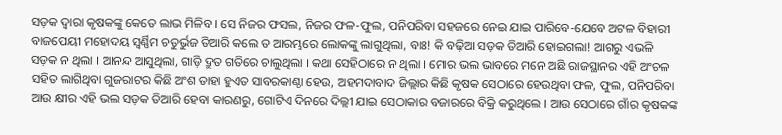ସଡ଼କ ଦ୍ୱାରା କୃଷକଙ୍କୁ କେତେ ଲାଭ ମିଳିବ । ସେ ନିଜର ଫସଲ, ନିଜର ଫଳ-ଫୁଲ, ପନିପରିବା ସହଜରେ ନେଇ ଯାଇ ପାରିବେ-ଯେବେ ଅଟଳ ବିହାରୀ ବାଜପେୟୀ ମହୋଦୟ ସ୍ୱର୍ଣ୍ଣିମ ଚତୁର୍ଭୁଜ ତିଆରି କଲେ ତ ଆରମ୍ଭରେ ଲୋକଙ୍କୁ ଲାଗୁଥିଲା, ବାଃ! କି ବଢ଼ିଆ ସଡ଼କ ତିଆରି ହୋଇଗଲା! ଆଗରୁ ଏଭଳି ସଡ଼କ ନ ଥିଲା । ଆନନ୍ଦ ଆସୁଥିଲା, ଗାଡ଼ି ଦ୍ରୁତ ଗତିରେ ଚାଲୁଥିଲା । କଥା ସେହିଠାରେ ନ ଥିଲା । ମୋର ଭଲ ଭାବରେ ମନେ ଅଛି ରାଜସ୍ଥାନର ଏହି ଅଂଚଳ ସହିତ ଲାଗିଥିବା ଗୁଜରାଟର କିଛି ଅଂଶ ତାହା ହୁଏତ ସାବରକାଣ୍ଠା ହେଉ, ଅହମଦାବାଦ ଜିଲ୍ଲାର କିଛି କୃଷକ ସେଠାରେ ହେଉଥିବା ଫଳ, ଫୁଲ, ପନିପରିବା ଆଉ କ୍ଷୀର ଏହି ଭଲ ସଡ଼କ ତିଆରି ହେବା କାରଣରୁ, ଗୋଟିଏ ଦିନରେ ଦିଲ୍ଲୀ ଯାଇ ସେଠାକାର ବଜାରରେ ବିକ୍ରି କରୁଥିଲେ । ଆଉ ସେଠାରେ ଗାଁର କୃଷକଙ୍କ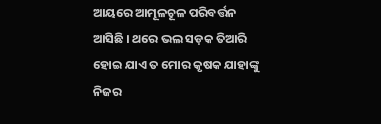ଆୟରେ ଆମୂଳଚୂଳ ପରିବର୍ତ୍ତନ ଆସିଛି । ଥରେ ଭଲ ସଡ଼କ ତିଆରି ହୋଇ ଯାଏ ତ ମୋର କୃଷକ ଯାହାଙ୍କୁ ନିଜର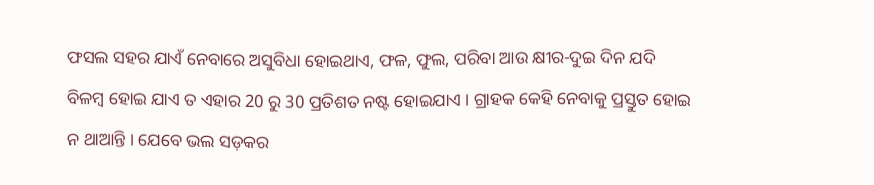ଫସଲ ସହର ଯାଏଁ ନେବାରେ ଅସୁବିଧା ହୋଇଥାଏ, ଫଳ, ଫୁଲ, ପରିବା ଆଉ କ୍ଷୀର-ଦୁଇ ଦିନ ଯଦି ବିଳମ୍ବ ହୋଇ ଯାଏ ତ ଏହାର 20 ରୁ 30 ପ୍ରତିଶତ ନଷ୍ଟ ହୋଇଯାଏ । ଗ୍ରାହକ କେହି ନେବାକୁ ପ୍ରସ୍ତୁତ ହୋଇ ନ ଥାଆନ୍ତି । ଯେବେ ଭଲ ସଡ଼କର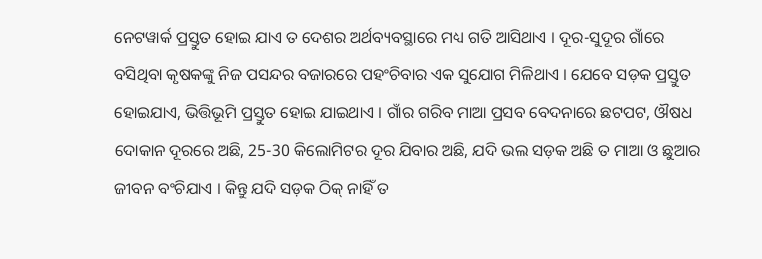ନେଟୱାର୍କ ପ୍ରସ୍ତୁତ ହୋଇ ଯାଏ ତ ଦେଶର ଅର୍ଥବ୍ୟବସ୍ଥାରେ ମଧ୍ୟ ଗତି ଆସିଥାଏ । ଦୂର-ସୁଦୂର ଗାଁରେ ବସିଥିବା କୃଷକଙ୍କୁ ନିଜ ପସନ୍ଦର ବଜାରରେ ପହଂଚିବାର ଏକ ସୁଯୋଗ ମିଳିଥାଏ । ଯେବେ ସଡ଼କ ପ୍ରସ୍ତୁତ ହୋଇଯାଏ, ଭିତ୍ତିଭୂମି ପ୍ରସ୍ତୁତ ହୋଇ ଯାଇଥାଏ । ଗାଁର ଗରିବ ମାଆ ପ୍ରସବ ବେଦନାରେ ଛଟପଟ, ଔଷଧ ଦୋକାନ ଦୂରରେ ଅଛି, 25-30 କିଲୋମିଟର ଦୂର ଯିବାର ଅଛି, ଯଦି ଭଲ ସଡ଼କ ଅଛି ତ ମାଆ ଓ ଛୁଆର ଜୀବନ ବଂଚିଯାଏ । କିନ୍ତୁ ଯଦି ସଡ଼କ ଠିକ୍ ନାହିଁ ତ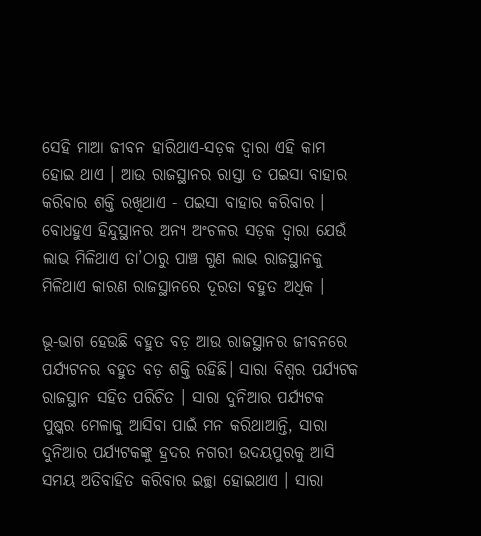ସେହି ମାଆ ଜୀବନ ହାରିଥାଏ-ସଡ଼କ ଦ୍ୱାରା ଏହି କାମ ହୋଇ ଥାଏ । ଆଉ ରାଜସ୍ଥାନର ରାସ୍ତା ତ ପଇସା ବାହାର କରିବାର ଶକ୍ତି ରଖିଥାଏ - ପଇସା ବାହାର କରିବାର । ବୋଧହୁଏ ହିନ୍ଦୁସ୍ଥାନର ଅନ୍ୟ ଅଂଚଳର ସଡ଼କ ଦ୍ୱାରା ଯେଉଁ ଲାଭ ମିଳିଥାଏ ତା’ଠାରୁ ପାଞ୍ଚ ଗୁଣ ଲାଭ ରାଜସ୍ଥାନକୁ ମିଳିଥାଏ କାରଣ ରାଜସ୍ଥାନରେ ଦୂରତା ବହୁତ ଅଧିକ ।

ଭୂ-ଭାଗ ହେଉଛି ବହୁତ ବଡ଼ ଆଉ ରାଜସ୍ଥାନର ଜୀବନରେ ପର୍ଯ୍ୟଟନର ବହୁତ ବଡ଼ ଶକ୍ତି ରହିଛି। ସାରା ବିଶ୍ୱର ପର୍ଯ୍ୟଟକ ରାଜସ୍ଥାନ ସହିତ ପରିଚିତ । ସାରା ଦୁନିଆର ପର୍ଯ୍ୟଟକ ପୁଷ୍କର ମେଳାକୁ ଆସିବା ପାଇଁ ମନ କରିଥାଆନ୍ତି, ସାରା ଦୁନିଆର ପର୍ଯ୍ୟଟକଙ୍କୁ ହ୍ରଦର ନଗରୀ ଉଦୟପୁରକୁ ଆସି ସମୟ ଅତିବାହିତ କରିବାର ଇଚ୍ଛା ହୋଇଥାଏ । ସାରା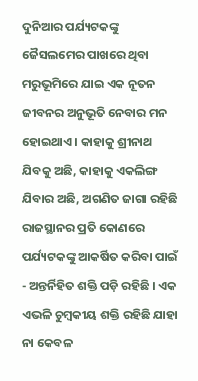ଦୁନିଆର ପର୍ଯ୍ୟଟକଙ୍କୁ ଜୈସଲମେର ପାଖରେ ଥିବା ମରୁଭୂମିରେ ଯାଇ ଏକ ନୂତନ ଜୀବନର ଅନୁଭୂତି ନେବାର ମନ ହୋଇଥାଏ । କାହାକୁ ଶ୍ରୀନାଥ ଯିବକୁ ଅଛି, କାହାକୁ ଏକଲିଙ୍ଗ ଯିବାର ଅଛି, ଅଗଣିତ ଜାଗା ରହିଛି ରାଜସ୍ଥାନର ପ୍ରତି କୋଣରେ ପର୍ଯ୍ୟଟକଙ୍କୁ ଆକର୍ଷିତ କରିବା ପାଇଁ - ଅନ୍ତର୍ନିହିତ ଶକ୍ତି ପଡ଼ି ରହିଛି । ଏକ ଏଭଳି ଚୁମ୍ବକୀୟ ଶକ୍ତି ରହିଛି ଯାହା ନା କେବଳ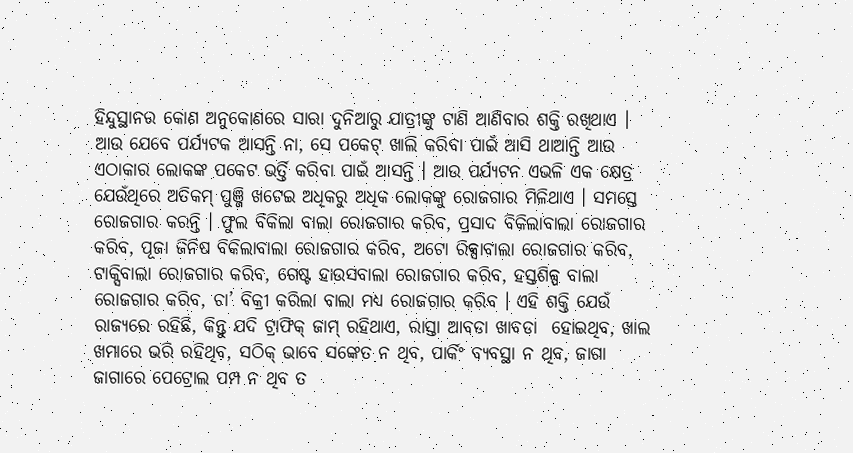ହିନ୍ଦୁସ୍ଥାନର କୋଣ ଅନୁକୋଣରେ ସାରା ଦୁନିଆରୁ ଯାତ୍ରୀଙ୍କୁ ଟାଣି ଆଣିବାର ଶକ୍ତି ରଖିଥାଏ । ଆଉ ଯେବେ ପର୍ଯ୍ୟଟକ ଆସନ୍ତି ନା, ସେ ପକେଟ୍ ଖାଲି କରିବା ପାଇଁ ଆସି ଥାଆନ୍ତି ଆଉ ଏଠାକାର ଲୋକଙ୍କ ପକେଟ ଭର୍ତ୍ତି କରିବା ପାଇଁ ଆସନ୍ତି । ଆଉ ପର୍ଯ୍ୟଟନ ଏଭଳି ଏକ କ୍ଷେତ୍ର ଯେଉଁଥିରେ ଅତିକମ୍ ପୁଞ୍ଜି ଖଟେଇ ଅଧିକରୁ ଅଧିକ ଲୋକଙ୍କୁ ରୋଜଗାର ମିଳିଥାଏ । ସମସ୍ତେ ରୋଜଗାର କରନ୍ତି । ଫୁଲ ବିକିଲା ବାଲା ରୋଜଗାର କରିବ, ପ୍ରସାଦ ବିକିଲାବାଲା ରୋଜଗାର କରିବ, ପୂଜା ଜିନିଷ ବିକିଲାବାଲା ରୋଜଗାର କରିବ, ଅଟୋ ରିକ୍ସାବାଲା ରୋଜଗାର କରିବ, ଟାକ୍ସିବାଲା ରୋଜଗାର କରିବ, ଗେଷ୍ଟ ହାଉସବାଲା ରୋଜଗାର କରିବ, ହସ୍ତଶିଳ୍ପ ବାଲା ରୋଜଗାର କରିବ, ଚା’ ବିକ୍ରୀ କରିଲା ବାଲା ମଧ୍ୟ ରୋଜଗାର କରିବ । ଏହି ଶକ୍ତି ଯେଉଁ ରାଜ୍ୟରେ ରହିଛି, କିନ୍ତୁ ଯଦି ଟ୍ରାଫିକ୍ ଜାମ୍ ରହିଥାଏ, ରାସ୍ତା ଆବଡା ଖାବଡା  ହୋଇଥିବ, ଖାଲ ଖମାରେ ଭରି ରହିଥିବ, ସଠିକ୍ ଭାବେ ସଙ୍କେତ ନ ଥିବ, ପାର୍କିଂ ବ୍ୟବସ୍ଥା ନ ଥିବ, ଜାଗା ଜାଗାରେ ପେଟ୍ରୋଲ ପମ୍ପ ନ ଥିବ ତ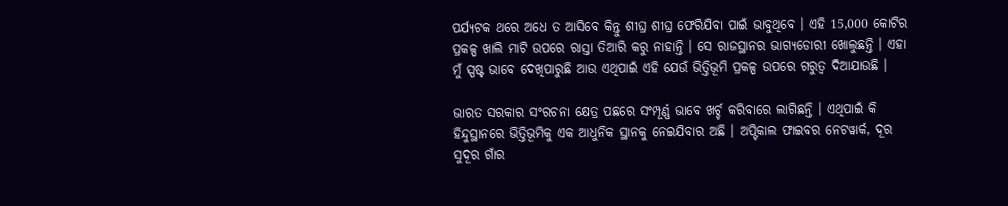ପର୍ଯ୍ୟଟକ ଥରେ ଅଧେ ତ ଆସିବେ କିନ୍ତୁ ଶୀଘ୍ର ଶୀଘ୍ର ଫେରିଯିବା ପାଇଁ ଭାବୁଥିବେ । ଏହି 15,000 କୋଟିର ପ୍ରକଳ୍ପ ଖାଲି ମାଟି ଉପରେ ରାସ୍ତା ତିଆରି କରୁ ନାହାନ୍ତି । ସେ ରାଜସ୍ଥାନର ଭାଗ୍ୟଡୋରୀ ଖୋଲୁଛନ୍ତି । ଏହା ମୁଁ ସ୍ପଷ୍ଟ ଭାବେ ଦେଖିପାରୁଛି ଆଉ ଏଥିପାଇଁ ଏହି ଯେଉଁ ଭିତ୍ତିଭୂମି ପ୍ରକଳ୍ପ ଉପରେ ଗରୁତ୍ୱ ଦିଆଯାଉଛି ।

ଭାରତ ସରକାର ସଂରଚନା କ୍ଷେତ୍ର ପଛରେ ସଂମ୍ପୂର୍ଣ୍ଣ ଭାବେ ଖର୍ଚ୍ଚ କରିବାରେ ଲାଗିଛନ୍ତି । ଏଥିପାଇଁ କି ହିନ୍ଦୁସ୍ଥାନରେ ଭିତ୍ତିଭୂମିକୁ ଏକ ଆଧୁନିକ ସ୍ଥାନକୁ ନେଇଯିବାର ଅଛି । ଅପ୍ଟିକାଲ ଫାଇବର ନେଟୱାର୍କ, ଦୂର ସୁଦୂର ଗାଁର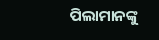ପିଲାମାନଙ୍କୁ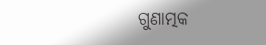ଗୁଣାତ୍ମକ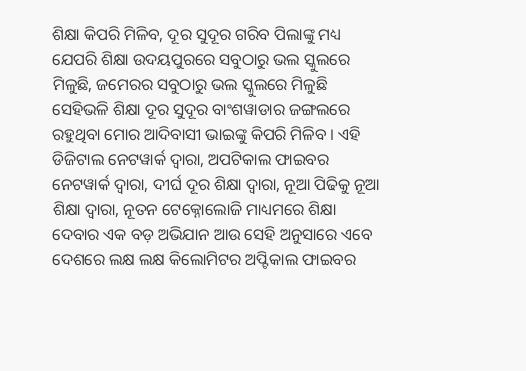ଶିକ୍ଷା କିପରି ମିଳିବ, ଦୂର ସୁଦୂର ଗରିବ ପିଲାଙ୍କୁ ମଧ୍ୟ ଯେପରି ଶିକ୍ଷା ଉଦୟପୁରରେ ସବୁଠାରୁ ଭଲ ସ୍କୁଲରେ ମିଳୁଛି, ଜମେରର ସବୁଠାରୁ ଭଲ ସ୍କୁଲରେ ମିଳୁଛି ସେହିଭଳି ଶିକ୍ଷା ଦୂର ସୁଦୂର ବାଂଶୱାଡାର ଜଙ୍ଗଲରେ ରହୁଥିବା ମୋର ଆଦିବାସୀ ଭାଇଙ୍କୁ କିପରି ମିଳିବ । ଏହି ଡିଜିଟାଲ ନେଟୱାର୍କ ଦ୍ୱାରା, ଅପଟିକାଲ ଫାଇବର ନେଟୱାର୍କ ଦ୍ୱାରା, ଦୀର୍ଘ ଦୂର ଶିକ୍ଷା ଦ୍ୱାରା, ନୂଆ ପିଢିକୁ ନୂଆ ଶିକ୍ଷା ଦ୍ୱାରା, ନୂତନ ଟେକ୍ନୋଲୋଜି ମାଧ୍ୟମରେ ଶିକ୍ଷା ଦେବାର ଏକ ବଡ଼ ଅଭିଯାନ ଆଉ ସେହି ଅନୁସାରେ ଏବେ ଦେଶରେ ଲକ୍ଷ ଲକ୍ଷ କିଲୋମିଟର ଅପ୍ଟିକାଲ ଫାଇବର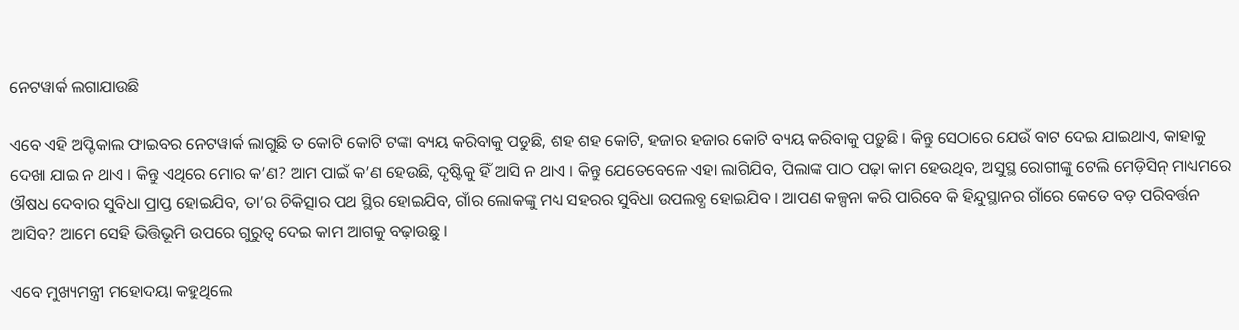ନେଟୱାର୍କ ଲଗାଯାଉଛି

ଏବେ ଏହି ଅପ୍ଟିକାଲ ଫାଇବର ନେଟୱାର୍କ ଲାଗୁଛି ତ କୋଟି କୋଟି ଟଙ୍କା ବ୍ୟୟ କରିବାକୁ ପଡୁଛି, ଶହ ଶହ କୋଟି, ହଜାର ହଜାର କୋଟି ବ୍ୟୟ କରିବାକୁ ପଡ଼ୁଛି । କିନ୍ତୁ ସେଠାରେ ଯେଉଁ ବାଟ ଦେଇ ଯାଇଥାଏ, କାହାକୁ ଦେଖା ଯାଇ ନ ଥାଏ । କିନ୍ତୁ ଏଥିରେ ମୋର କ’ଣ? ଆମ ପାଇଁ କ’ଣ ହେଉଛି, ଦୃଷ୍ଟିକୁ ହିଁ ଆସି ନ ଥାଏ । କିନ୍ତୁ ଯେତେବେଳେ ଏହା ଲାଗିଯିବ, ପିଲାଙ୍କ ପାଠ ପଢ଼ା କାମ ହେଉଥିବ, ଅସୁସ୍ଥ ରୋଗୀଙ୍କୁ ଟେଲି ମେଡ଼ିସିନ୍ ମାଧ୍ୟମରେ ଔଷଧ ଦେବାର ସୁବିଧା ପ୍ରାପ୍ତ ହୋଇଯିବ, ତା’ର ଚିକିତ୍ସାର ପଥ ସ୍ଥିର ହୋଇଯିବ, ଗାଁର ଲୋକଙ୍କୁ ମଧ୍ୟ ସହରର ସୁବିଧା ଉପଲବ୍ଧ ହୋଇଯିବ । ଆପଣ କଳ୍ପନା କରି ପାରିବେ କି ହିନ୍ଦୁସ୍ଥାନର ଗାଁରେ କେତେ ବଡ଼ ପରିବର୍ତ୍ତନ ଆସିବ? ଆମେ ସେହି ଭିତ୍ତିଭୂମି ଉପରେ ଗୁରୁତ୍ୱ ଦେଇ କାମ ଆଗକୁ ବଢ଼ାଉଛୁ ।

ଏବେ ମୁଖ୍ୟମନ୍ତ୍ରୀ ମହୋଦୟା କହୁଥିଲେ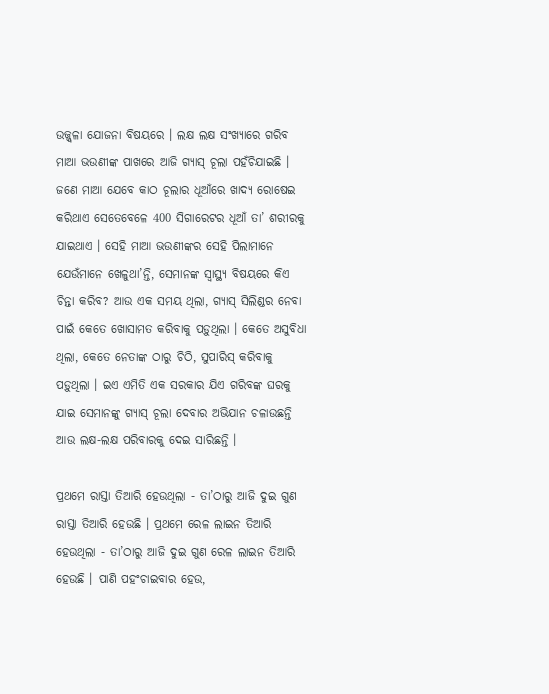ଉଜ୍ଜ୍ୱଳା ଯୋଜନା ବିଷୟରେ । ଲକ୍ଷ ଲକ୍ଷ ସଂଖ୍ୟାରେ ଗରିବ ମାଆ ଭଉଣୀଙ୍କ ପାଖରେ ଆଜି ଗ୍ୟାସ୍ ଚୂଲା ପହଁଚିଯାଇଛି । ଜଣେ ମାଆ ଯେବେ କାଠ ଚୂଲାର ଧୂଆଁରେ ଖାଦ୍ୟ ରୋଷେଇ କରିଥାଏ ସେତେବେଳେ 400 ସିଗାରେଟର ଧୂଆଁ ତା’ ଶରୀରକୁ ଯାଇଥାଏ । ସେହି ମାଆ ଭଉଣୀଙ୍କର ସେହି ପିଲାମାନେ ଯେଉଁମାନେ ଖେଳୁଥା’ନ୍ତି, ସେମାନଙ୍କ ସ୍ୱାସ୍ଥ୍ୟ ବିଷୟରେ କିଏ ଚିନ୍ତା କରିବ? ଆଉ ଏକ ସମୟ ଥିଲା, ଗ୍ୟାସ୍ ସିଲିଣ୍ଡର ନେବା ପାଇଁ କେତେ ଖୋସାମତ କରିବାକୁ ପଡ଼ୁଥିଲା । କେତେ ଅସୁବିଧା ଥିଲା, କେତେ ନେତାଙ୍କ ଠାରୁ ଚିଠି, ସୁପାରିସ୍ କରିବାକୁ ପଡ଼ୁଥିଲା । ଇଏ ଏମିତି ଏକ ସରକାର ଯିଏ ଗରିବଙ୍କ ଘରକୁ ଯାଇ ସେମାନଙ୍କୁ ଗ୍ୟାସ୍ ଚୂଲା ଦେବାର ଅଭିଯାନ ଚଳାଉଛନ୍ତି ଆଉ ଲକ୍ଷ-ଲକ୍ଷ ପରିବାରକୁ ଦେଇ ସାରିଛନ୍ତି ।

ପ୍ରଥମେ ରାସ୍ତା ତିଆରି ହେଉଥିଲା - ତା’ଠାରୁ ଆଜି ଦୁଇ ଗୁଣ ରାସ୍ତା ତିଆରି ହେଉଛି । ପ୍ରଥମେ ରେଳ ଲାଇନ ତିଆରି ହେଉଥିଲା - ତା’ଠାରୁ ଆଜି ଦୁଇ ଗୁଣ ରେଳ ଲାଇନ ତିଆରି ହେଉଛି । ପାଣି ପହଂଚାଇବାର ହେଉ,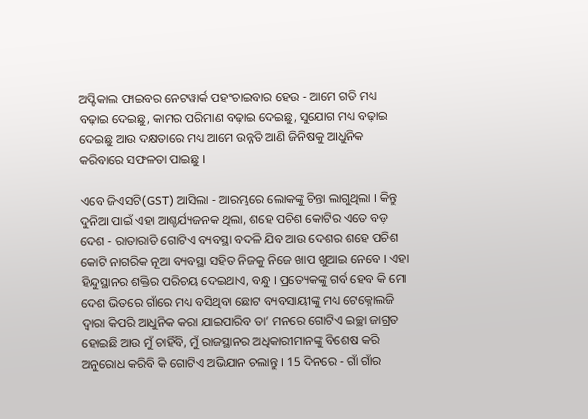ଅପ୍ଟିକାଲ ଫାଇବର ନେଟୱାର୍କ ପହଂଚାଇବାର ହେଉ - ଆମେ ଗତି ମଧ୍ୟ ବଢ଼ାଇ ଦେଇଛୁ, କାମର ପରିମାଣ ବଢ଼ାଇ ଦେଇଛୁ, ସୁଯୋଗ ମଧ୍ୟ ବଢ଼ାଇ ଦେଇଛୁ ଆଉ ଦକ୍ଷତାରେ ମଧ୍ୟ ଆମେ ଉନ୍ନତି ଆଣି ଜିନିଷକୁ ଆଧୁନିକ କରିବାରେ ସଫଳତା ପାଇଛୁ ।

ଏବେ ଜିଏସଟି(GST) ଆସିଲା - ଆରମ୍ଭରେ ଲୋକଙ୍କୁ ଚିନ୍ତା ଲାଗୁଥିଲା । କିନ୍ତୁ ଦୁନିଆ ପାଇଁ ଏହା ଆଶ୍ଚର୍ଯ୍ୟଜନକ ଥିଲା, ଶହେ ପଚିଶ କୋଟିର ଏତେ ବଡ଼ ଦେଶ - ରାତାରାତି ଗୋଟିଏ ବ୍ୟବସ୍ଥା ବଦଳି ଯିବ ଆଉ ଦେଶର ଶହେ ପଚିଶ କୋଟି ନାଗରିକ ନୂଆ ବ୍ୟବସ୍ଥା ସହିତ ନିଜକୁ ନିଜେ ଖାପ ଖୁଆଇ ନେବେ । ଏହା ହିନ୍ଦୁସ୍ଥାନର ଶକ୍ତିର ପରିଚୟ ଦେଇଥାଏ, ବନ୍ଧୁ । ପ୍ରତ୍ୟେକଙ୍କୁ ଗର୍ବ ହେବ କି ମୋ ଦେଶ ଭିତରେ ଗାଁରେ ମଧ୍ୟ ବସିଥିବା ଛୋଟ ବ୍ୟବସାୟୀଙ୍କୁ ମଧ୍ୟ ଟେକ୍ନୋଲଜି ଦ୍ୱାରା କିପରି ଆଧୁନିକ କରା ଯାଇପାରିବ ତା’ ମନରେ ଗୋଟିଏ ଇଚ୍ଛା ଜାଗ୍ରତ ହୋଇଛି ଆଉ ମୁଁ ଚାହିଁବି, ମୁଁ ରାଜସ୍ଥାନର ଅଧିକାରୀମାନଙ୍କୁ ବିଶେଷ କରି ଅନୁରୋଧ କରିବି କି ଗୋଟିଏ ଅଭିଯାନ ଚଲାନ୍ତୁ । 15 ଦିନରେ - ଗାଁ ଗାଁର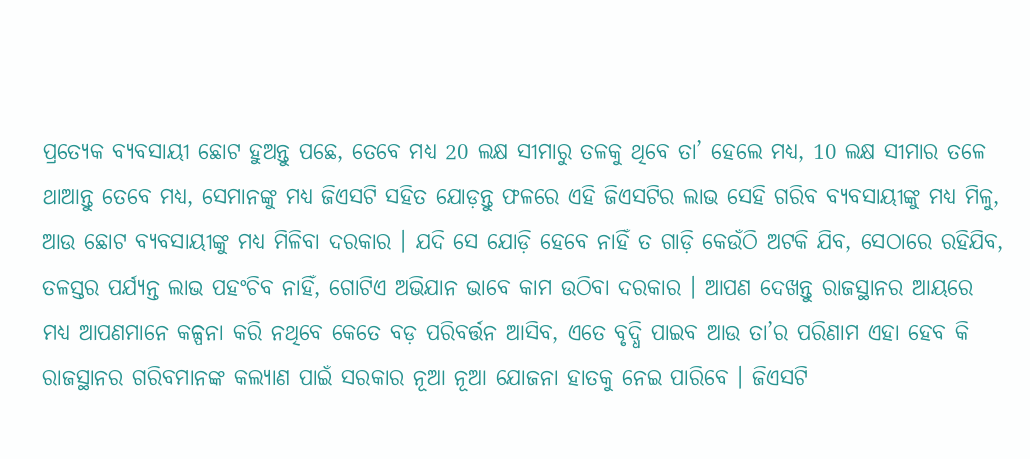ପ୍ରତ୍ୟେକ ବ୍ୟବସାୟୀ ଛୋଟ ହୁଅନ୍ତୁ ପଛେ, ତେବେ ମଧ୍ୟ 20 ଲକ୍ଷ ସୀମାରୁ ତଳକୁ ଥିବେ ତା’ ହେଲେ ମଧ୍ୟ, 10 ଲକ୍ଷ ସୀମାର ତଳେ ଥାଆନ୍ତୁ ତେବେ ମଧ୍ୟ, ସେମାନଙ୍କୁ ମଧ୍ୟ ଜିଏସଟି ସହିତ ଯୋଡ଼ନ୍ତୁ ଫଳରେ ଏହି ଜିଏସଟିର ଲାଭ ସେହି ଗରିବ ବ୍ୟବସାୟୀଙ୍କୁ ମଧ୍ୟ ମିଳୁ, ଆଉ ଛୋଟ ବ୍ୟବସାୟୀଙ୍କୁ ମଧ୍ୟ ମିଳିବା ଦରକାର । ଯଦି ସେ ଯୋଡ଼ି ହେବେ ନାହିଁ ତ ଗାଡ଼ି କେଉଁଠି ଅଟକି ଯିବ, ସେଠାରେ ରହିଯିବ, ତଳସ୍ତର ପର୍ଯ୍ୟନ୍ତ ଲାଭ ପହଂଚିବ ନାହିଁ, ଗୋଟିଏ ଅଭିଯାନ ଭାବେ କାମ ଉଠିବା ଦରକାର । ଆପଣ ଦେଖନ୍ତୁ ରାଜସ୍ଥାନର ଆୟରେ ମଧ୍ୟ ଆପଣମାନେ କଳ୍ପନା କରି ନଥିବେ କେତେ ବଡ଼ ପରିବର୍ତ୍ତନ ଆସିବ, ଏତେ ବୃଦ୍ଧି ପାଇବ ଆଉ ତା’ର ପରିଣାମ ଏହା ହେବ କି ରାଜସ୍ଥାନର ଗରିବମାନଙ୍କ କଲ୍ୟାଣ ପାଇଁ ସରକାର ନୂଆ ନୂଆ ଯୋଜନା ହାତକୁ ନେଇ ପାରିବେ । ଜିଏସଟି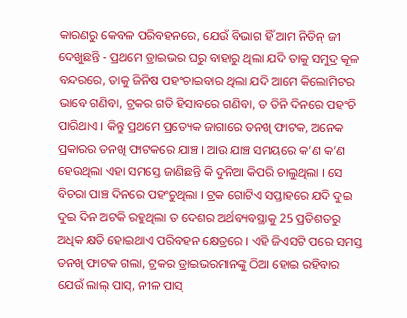କାରଣରୁ କେବଳ ପରିବହନରେ, ଯେଉଁ ବିଭାଗ ହିଁ ଆମ ନିତିନ୍ ଜୀ ଦେଖୁଛନ୍ତି - ପ୍ରଥମେ ଡ୍ରାଇଭର ଘରୁ ବାହାରୁ ଥିଲା ଯଦି ତାକୁ ସମୁଦ୍ର କୂଳ ବନ୍ଦରରେ, ତାକୁ ଜିନିଷ ପହଂଚାଇବାର ଥିଲା ଯଦି ଆମେ କିଲୋମିଟର ଭାବେ ଗଣିବା, ଟ୍ରକର ଗତି ହିସାବରେ ଗଣିବା, ତ ତିନି ଦିନରେ ପହଂଚି ପାରିଥାଏ । କିନ୍ତୁ ପ୍ରଥମେ ପ୍ରତ୍ୟେକ ଜାଗାରେ ତନଖି ଫାଟକ, ଅନେକ ପ୍ରକାରର ତନଖି ଫାଟକରେ ଯାଞ୍ଚ । ଆଉ ଯାଞ୍ଚ ସମୟରେ କ’ଣ କ’ଣ ହେଉଥିଲା ଏହା ସମସ୍ତେ ଜାଣିଛନ୍ତି କି ଦୁନିଆ କିପରି ଚାଲୁଥିଲା । ସେ ବିଚରା ପାଞ୍ଚ ଦିନରେ ପହଂଚୁଥିଲା । ଟ୍ରକ ଗୋଟିଏ ସପ୍ତାହରେ ଯଦି ଦୁଇ ଦୁଇ ଦିନ ଅଟକି ରହୁଥିଲା ତ ଦେଶର ଅର୍ଥବ୍ୟବସ୍ଥାକୁ 25 ପ୍ରତିଶତରୁ ଅଧିକ କ୍ଷତି ହୋଇଥାଏ ପରିବହନ କ୍ଷେତ୍ରରେ । ଏହି ଜିଏସଟି ପରେ ସମସ୍ତ ତନଖି ଫାଟକ ଗଲା, ଟ୍ରକର ଡ୍ରାଇଭରମାନଙ୍କୁ ଠିଆ ହୋଇ ରହିବାର ଯେଉଁ ଲାଲ୍ ପାସ୍, ନୀଳ ପାସ୍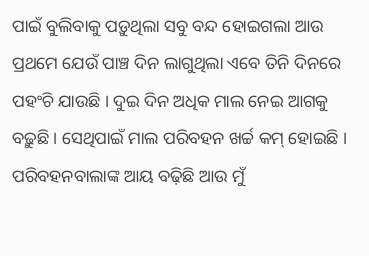ପାଇଁ ବୁଲିବାକୁ ପଡ଼ୁଥିଲା ସବୁ ବନ୍ଦ ହୋଇଗଲା ଆଉ ପ୍ରଥମେ ଯେଉଁ ପାଞ୍ଚ ଦିନ ଲାଗୁଥିଲା ଏବେ ତିନି ଦିନରେ ପହଂଚି ଯାଉଛି । ଦୁଇ ଦିନ ଅଧିକ ମାଲ ନେଇ ଆଗକୁ ବଢ଼ୁଛି । ସେଥିପାଇଁ ମାଲ ପରିବହନ ଖର୍ଚ୍ଚ କମ୍ ହୋଇଛି । ପରିବହନବାଲାଙ୍କ ଆୟ ବଢ଼ିଛି ଆଉ ମୁଁ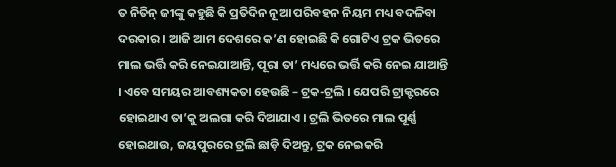ତ ନିତିନ୍ ଜୀଙ୍କୁ କହୁଛି କି ପ୍ରତିଦିନ ନୂଆ ପରିବହନ ନିୟମ ମଧ୍ୟ ବଦଳିବା ଦରକାର । ଆଜି ଆମ ଦେଶରେ କ’ଣ ହୋଇଛି କି ଗୋଟିଏ ଟ୍ରକ ଭିତରେ ମାଲ ଭର୍ତ୍ତି କରି ନେଇଯାଆନ୍ତି, ପୂରା ତା’ ମଧ୍ୟରେ ଭର୍ତ୍ତି କରି ନେଇ ଯାଆନ୍ତି । ଏବେ ସମୟର ଆବଶ୍ୟକତା ହେଉଛି – ଟ୍ରକ-ଟ୍ରଲି । ଯେପରି ଟ୍ରାକ୍ଟରରେ ହୋଇଥାଏ ତା’କୁ ଅଲଗା କରି ଦିଆଯାଏ । ଟ୍ରଲି ଭିତରେ ମାଲ ପୂର୍ଣ୍ଣ ହୋଇଥାଉ, ଜୟପୁରରେ ଟ୍ରଲି ଛାଡ଼ି ଦିଅନ୍ତୁ, ଟ୍ରକ ନେଇକରି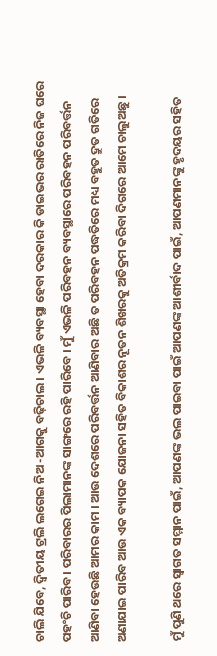ଚାଲି ଯିବେ, ଦ୍ୱିତୀୟ ଟ୍ରଲି ଲଗେଇ ନିଅ -ଆଗକୁ ବଢ଼ିଚାଲ । ଏଭଳି ବ୍ୟବସ୍ଥା ହେବା ଦରକାର କି ଡାଇଭର ରାତିରେ ନିଜ ଘରେ ପହଂଚି ପାରିବ । ପରିବାରର ପିଲାମାନଙ୍କ ସାଙ୍ଗରେ ରହି ପାରିବେ । ମୁଁ ଏଭଳି ପରିବହନ ବ୍ୟବସ୍ଥାରେ ପରିବହନ ପରିବର୍ତ୍ତନ ଆଣିବା ହେଉଛି ଆମର କାମ । ଆଉ ଦେଶରେ ପରିବର୍ତ୍ତନ ଆଣିବାର ଅଛି ତ ପରିବହନ ପଦ୍ଧତିରେ ମଧ୍ୟ ବହୁତ ଦ୍ରୁତ ଗତିରେ ଅଣାଯାଇ ପାରିବ ଆଉ ଏକ ବ୍ୟାପକ ଯୋଜନା ସହିତ ବିକାଶର ନୂତନ ଶିଖରକୁ ଅତିକ୍ରମ କରିବା ଦିଗରେ ଆମେ ଚାଲୁଅଛୁ ।

ମୁଁ ପୁଣି ଥରେ ସ୍ୱାଗତ ସମ୍ମାନ ପାଇଁ, ଆପଣଙ୍କ ଭଲ ପାଇବା ପାଇଁ ଆପଣଙ୍କ ଆଶୀର୍ବାଦ ପାଇଁ, ଆପଣମାନଙ୍କୁ ହୃଦୟର ସହିତ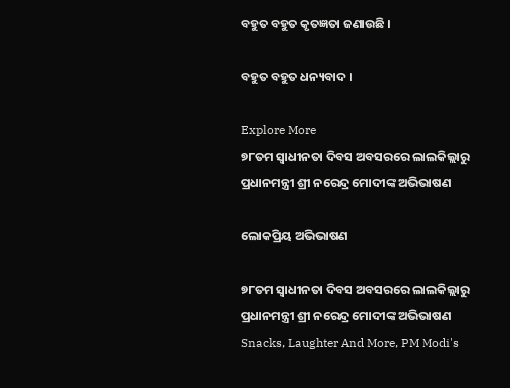ବହୁତ ବହୁତ କୃତଜ୍ଞତା ଜଣାଉଛି ।

ବହୁତ ବହୁତ ଧନ୍ୟବାଦ ।

Explore More
୭୮ତମ ସ୍ୱାଧୀନତା ଦିବସ ଅବସରରେ ଲାଲକିଲ୍ଲାରୁ ପ୍ରଧାନମନ୍ତ୍ରୀ ଶ୍ରୀ ନରେନ୍ଦ୍ର ମୋଦୀଙ୍କ ଅଭିଭାଷଣ

ଲୋକପ୍ରିୟ ଅଭିଭାଷଣ

୭୮ତମ ସ୍ୱାଧୀନତା ଦିବସ ଅବସରରେ ଲାଲକିଲ୍ଲାରୁ ପ୍ରଧାନମନ୍ତ୍ରୀ ଶ୍ରୀ ନରେନ୍ଦ୍ର ମୋଦୀଙ୍କ ଅଭିଭାଷଣ
Snacks, Laughter And More, PM Modi's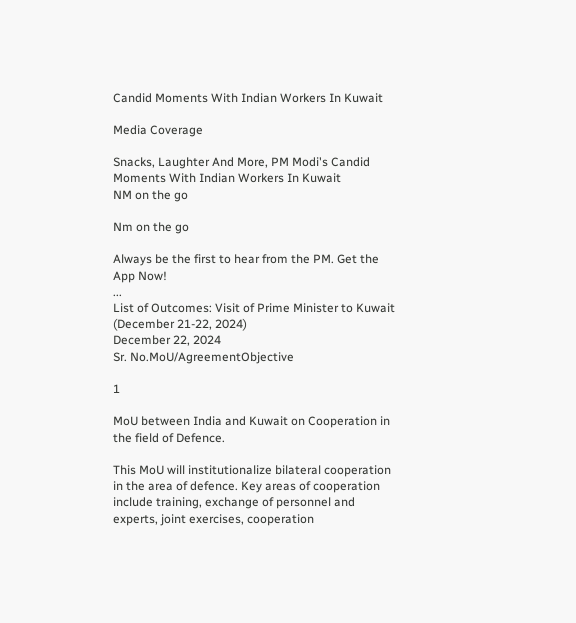Candid Moments With Indian Workers In Kuwait

Media Coverage

Snacks, Laughter And More, PM Modi's Candid Moments With Indian Workers In Kuwait
NM on the go

Nm on the go

Always be the first to hear from the PM. Get the App Now!
...
List of Outcomes: Visit of Prime Minister to Kuwait (December 21-22, 2024)
December 22, 2024
Sr. No.MoU/AgreementObjective

1

MoU between India and Kuwait on Cooperation in the field of Defence.

This MoU will institutionalize bilateral cooperation in the area of defence. Key areas of cooperation include training, exchange of personnel and experts, joint exercises, cooperation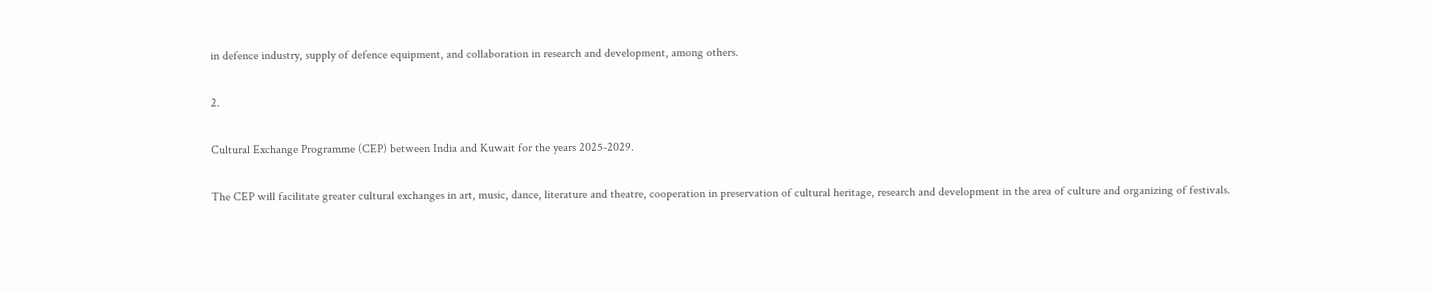in defence industry, supply of defence equipment, and collaboration in research and development, among others.

2.

Cultural Exchange Programme (CEP) between India and Kuwait for the years 2025-2029.

The CEP will facilitate greater cultural exchanges in art, music, dance, literature and theatre, cooperation in preservation of cultural heritage, research and development in the area of culture and organizing of festivals.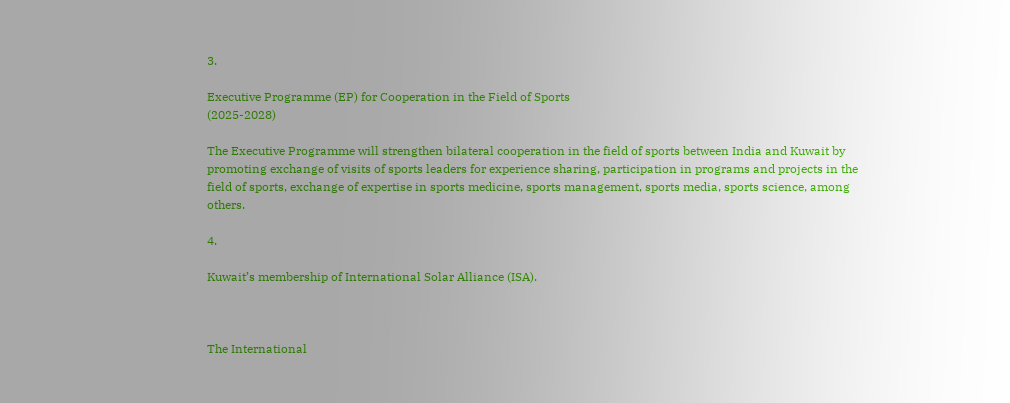3.

Executive Programme (EP) for Cooperation in the Field of Sports
(2025-2028)

The Executive Programme will strengthen bilateral cooperation in the field of sports between India and Kuwait by promoting exchange of visits of sports leaders for experience sharing, participation in programs and projects in the field of sports, exchange of expertise in sports medicine, sports management, sports media, sports science, among others.

4.

Kuwait’s membership of International Solar Alliance (ISA).



The International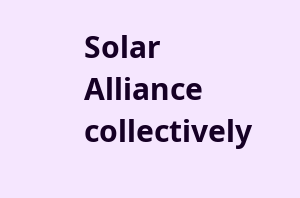Solar Alliance collectively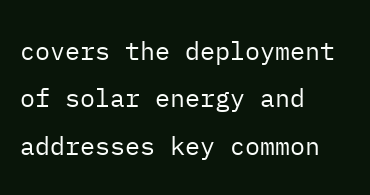covers the deployment of solar energy and addresses key common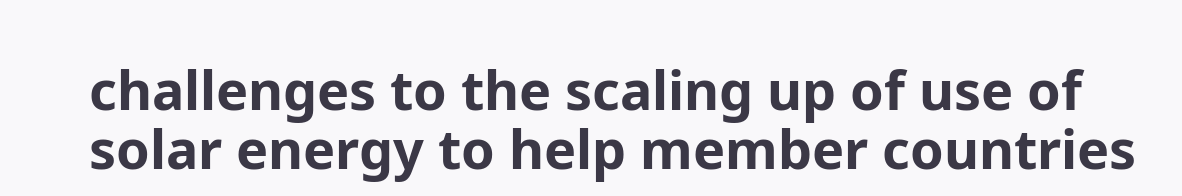challenges to the scaling up of use of solar energy to help member countries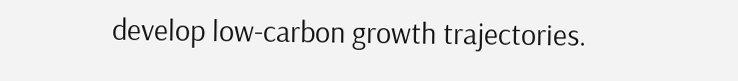develop low-carbon growth trajectories.